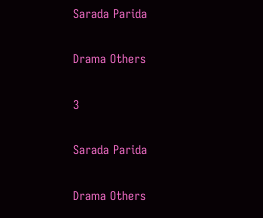Sarada Parida

Drama Others

3

Sarada Parida

Drama Others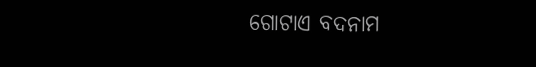ଗୋଟାଏ ବଦନାମ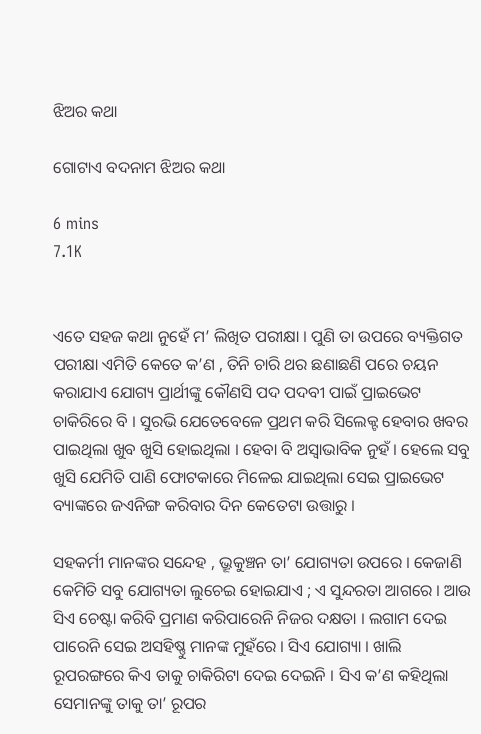ଝିଅର କଥା

ଗୋଟାଏ ବଦନାମ ଝିଅର କଥା

6 mins
7.1K


ଏତେ ସହଜ କଥା ନୁହେଁ ମ’ ଲିଖିତ ପରୀକ୍ଷା । ପୁଣି ତା ଉପରେ ବ୍ୟକ୍ତିଗତ ପରୀକ୍ଷା ଏମିତି କେତେ କ’ଣ , ତିନି ଚାରି ଥର ଛଣାଛଣି ପରେ ଚୟନ କରାଯାଏ ଯୋଗ୍ୟ ପ୍ରାର୍ଥୀଙ୍କୁ କୌଣସି ପଦ ପଦବୀ ପାଇଁ ପ୍ରାଇଭେଟ ଚାକିରିରେ ବି । ସୁରଭି ଯେତେବେଳେ ପ୍ରଥମ କରି ସିଲେକ୍ଟ ହେବାର ଖବର ପାଇଥିଲା ଖୁବ ଖୁସି ହୋଇଥିଲା । ହେବା ବି ଅସ୍ଵାଭାବିକ ନୁହଁ । ହେଲେ ସବୁ ଖୁସି ଯେମିତି ପାଣି ଫୋଟକାରେ ମିଳେଇ ଯାଇଥିଲା ସେଇ ପ୍ରାଇଭେଟ ବ୍ୟାଙ୍କରେ ଜଏନିଙ୍ଗ କରିବାର ଦିନ କେତେଟା ଉତ୍ତାରୁ ।

ସହକର୍ମୀ ମାନଙ୍କର ସନ୍ଦେହ , ଭ୍ରୂକୁଞ୍ଚନ ତା’ ଯୋଗ୍ୟତା ଉପରେ । କେଜାଣି କେମିତି ସବୁ ଯୋଗ୍ୟତା ଲୁଚେଇ ହୋଇଯାଏ ; ଏ ସୁନ୍ଦରତା ଆଗରେ । ଆଉ ସିଏ ଚେଷ୍ଟା କରିବି ପ୍ରମାଣ କରିପାରେନି ନିଜର ଦକ୍ଷତା । ଲଗାମ ଦେଇ ପାରେନି ସେଇ ଅସହିଷ୍ଣୁ ମାନଙ୍କ ମୁହଁରେ । ସିଏ ଯୋଗ୍ୟା । ଖାଲି ରୂପରଙ୍ଗରେ କିଏ ତାକୁ ଚାକିରିଟା ଦେଇ ଦେଇନି । ସିଏ କ’ଣ କହିଥିଲା ସେମାନଙ୍କୁ ତାକୁ ତା’ ରୂପର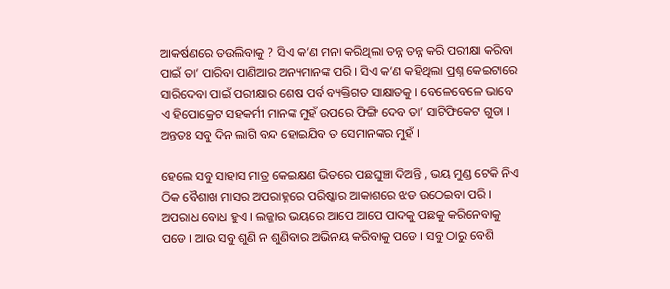ଆକର୍ଷଣରେ ତଉଲିବାକୁ ? ସିଏ କ’ଣ ମନା କରିଥିଲା ତନ୍ନ ତନ୍ନ କରି ପରୀକ୍ଷା କରିବା ପାଇଁ ତା’ ପାରିବା ପାଣିଆର ଅନ୍ୟମାନଙ୍କ ପରି । ସିଏ କ’ଣ କହିଥିଲା ପ୍ରଶ୍ନ କେଇଟାରେ ସାରିଦେବା ପାଇଁ ପରୀକ୍ଷାର ଶେଷ ପର୍ବ ବ୍ୟକ୍ତିଗତ ସାକ୍ଷାତକୁ । ବେଳେବେଳେ ଭାବେ ଏ ହିପୋକ୍ରେଟ ସହକର୍ମୀ ମାନଙ୍କ ମୁହଁ ଉପରେ ଫିଙ୍ଗି ଦେବ ତା’ ସାଟିଫିକେଟ ଗୁଡା । ଅନ୍ତତଃ ସବୁ ଦିନ ଲାଗି ବନ୍ଦ ହୋଇଯିବ ତ ସେମାନଙ୍କର ମୁହଁ ।

ହେଲେ ସବୁ ସାହାସ ମାତ୍ର କେଇକ୍ଷଣ ଭିତରେ ପଛଘୁଞ୍ଚା ଦିଅନ୍ତି , ଭୟ ମୁଣ୍ଡ ଟେକି ନିଏ ଠିକ ବୈଶାଖ ମାସର ଅପରାହ୍ନରେ ପରିଷ୍କାର ଆକାଶରେ ଝଡ ଉଠେଇବା ପରି । ଅପରାଧ ବୋଧ ହୁଏ । ଲଜ୍ଜାର ଭୟରେ ଆପେ ଆପେ ପାଦକୁ ପଛକୁ କରିନେବାକୁ ପଡେ । ଆଉ ସବୁ ଶୁଣି ନ ଶୁଣିବାର ଅଭିନୟ କରିବାକୁ ପଡେ । ସବୁ ଠାରୁ ବେଶି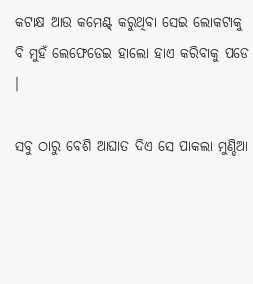କଟାକ୍ଷ ଆଉ କମେଣ୍ଟ୍ କରୁଥିବା ସେଇ ଲୋକଟାକୁ ବି ମୁହଁ ଲେଫେଡେଇ ହାଲୋ ହାଏ କରିବାକୁ ପଡେ ।

ସବୁ ଠାରୁ ବେଶି ଆଘାତ ଦିଏ ସେ ପାକଲା ମୁଣ୍ଡିଆ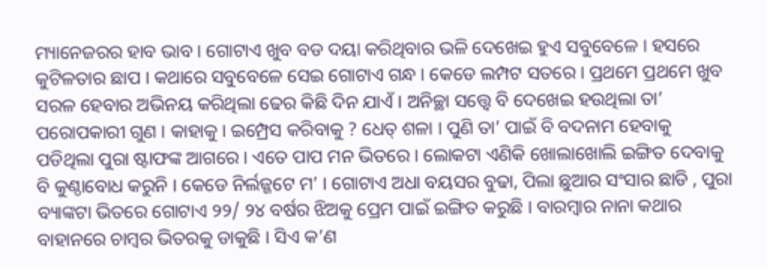ମ୍ୟାନେଜରର ହାବ ଭାବ । ଗୋଟାଏ ଖୁବ ବଡ ଦୟା କରିଥିବାର ଭଳି ଦେଖେଇ ହୁଏ ସବୁବେଳେ । ହସରେ କୁଟିଳତାର ଛାପ । କଥାରେ ସବୁବେଳେ ସେଇ ଗୋଟାଏ ଗନ୍ଧ । କେଡେ ଲମ୍ପଟ ସତରେ । ପ୍ରଥମେ ପ୍ରଥମେ ଖୁବ ସରଳ ହେବାର ଅଭିନୟ କରିଥିଲା ଢେର କିଛି ଦିନ ଯାଏଁ । ଅନିଚ୍ଛା ସତ୍ତ୍ଵେ ବି ଦେଖେଇ ହଉଥିଲା ତା’ ପରୋପକାରୀ ଗୁଣ । କାହାକୁ । ଇମ୍ପ୍ରେସ କରିବାକୁ ? ଧେତ୍ ଶଳା । ପୁଣି ତା’ ପାଇଁ ବି ବଦନାମ ହେବାକୁ ପଡିଥିଲା ପୁରା ଷ୍ଟାଫଙ୍କ ଆଗରେ । ଏତେ ପାପ ମନ ଭିତରେ । ଲୋକଟା ଏଣିକି ଖୋଲାଖୋଲି ଇଙ୍ଗିତ ଦେବାକୁ ବି କୁଣ୍ଠାବୋଧ କରୁନି । କେଡେ ନିର୍ଲଜ୍ଜଟେ ମ’ । ଗୋଟାଏ ଅଧା ବୟସର ବୁଢା, ପିଲା ଛୁଆର ସଂସାର ଛାଡି , ପୁରା ବ୍ୟାଙ୍କଟା ଭିତରେ ଗୋଟାଏ ୨୨/ ୨୪ ବର୍ଷର ଝିଅକୁ ପ୍ରେମ ପାଇଁ ଇଙ୍ଗିତ କରୁଛି । ବାରମ୍ବାର ନାନା କଥାର ବାହାନରେ ଚାମ୍ବର ଭିତରକୁ ଡାକୁଛି । ସିଏ କ’ଣ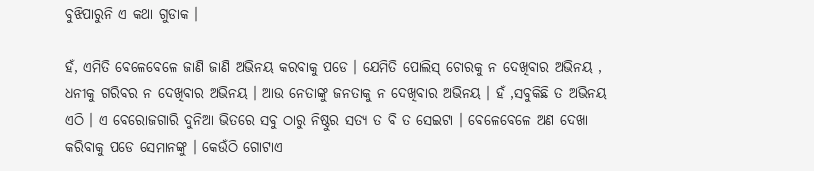ବୁଝିପାରୁନି ଏ କଥା ଗୁଡାକ ।

ହଁ, ଏମିତି ବେଳେବେଳେ ଜାଣି ଜାଣି ଅଭିନୟ କରବାକୁ ପଡେ । ଯେମିତି ପୋଲିସ୍ ଚୋରକୁ ନ ଦେଖିବାର ଅଭିନୟ , ଧନୀକୁ ଗରିବର ନ ଦେଖିବାର ଅଭିନୟ । ଆଉ ନେତାଙ୍କୁ ଜନତାକୁ ନ ଦେଖିବାର ଅଭିନୟ । ହଁ ,ସବୁକିଛି ତ ଅଭିନୟ ଏଠି । ଏ ବେରୋଜଗାରି ଦୁନିଆ ଭିତରେ ସବୁ ଠାରୁ ନିଷ୍ଠୁର ସତ୍ୟ ତ ବି ତ ସେଇଟା । ବେଳେବେଳେ ଅଣ ଦେଖା କରିବାକୁ ପଡେ ସେମାନଙ୍କୁ । କେଉଁଠି ଗୋଟାଏ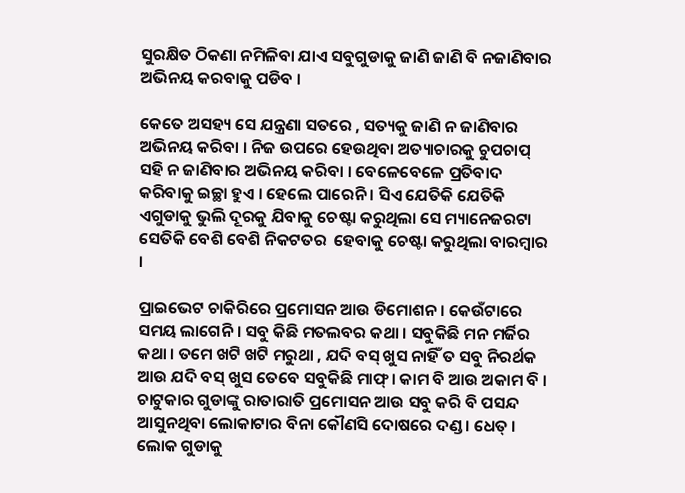ସୁରକ୍ଷିତ ଠିକଣା ନମିଳିବା ଯାଏ ସବୁଗୁଡାକୁ ଜାଣି ଜାଣି ବି ନଜାଣିବାର ଅଭିନୟ କରବାକୁ ପଡିବ ।

କେତେ ଅସହ୍ୟ ସେ ଯନ୍ତ୍ରଣା ସତରେ , ସତ୍ୟକୁ ଜାଣି ନ ଜାଣିବାର ଅଭିନୟ କରିବା । ନିଜ ଉପରେ ହେଉଥିବା ଅତ୍ୟାଚାରକୁ ଚୁପଚାପ୍ ସହି ନ ଜାଣିବାର ଅଭିନୟ କରିବା । ବେଳେବେଳେ ପ୍ରତିବାଦ କରିବାକୁ ଇଚ୍ଛା ହୁଏ । ହେଲେ ପାରେନି । ସିଏ ଯେତିକି ଯେତିକି ଏଗୁଡାକୁ ଭୁଲି ଦୂରକୁ ଯିବାକୁ ଚେଷ୍ଟା କରୁଥିଲା ସେ ମ୍ୟାନେଜରଟା ସେତିକି ବେଶି ବେଶି ନିକଟତର  ହେବାକୁ ଚେଷ୍ଟା କରୁଥିଲା ବାରମ୍ବାର ।

ପ୍ରାଇଭେଟ ଚାକିରିରେ ପ୍ରମୋସନ ଆଉ ଡିମୋଶନ । କେଉଁଟାରେ ସମୟ ଲାଗେନି । ସବୁ କିଛି ମତଲବର କଥା । ସବୁକିଛି ମନ ମର୍ଜିର କଥା । ତମେ ଖଟି ଖଟି ମରୁଥା , ଯଦି ବସ୍ ଖୁସ ନାହିଁ ତ ସବୁ ନିରର୍ଥକ ଆଉ ଯଦି ବସ୍ ଖୁସ ତେବେ ସବୁକିଛି ମାଫ୍ । କାମ ବି ଆଉ ଅକାମ ବି । ଚାଟୁକାର ଗୁଡାଙ୍କୁ ରାତାରାତି ପ୍ରମୋସନ ଆଉ ସବୁ କରି ବି ପସନ୍ଦ ଆସୁନଥିବା ଲୋକାଟାର ବିନା କୌଣସି ଦୋଷରେ ଦଣ୍ଡ । ଧେତ୍ । ଲୋକ ଗୁଡାକୁ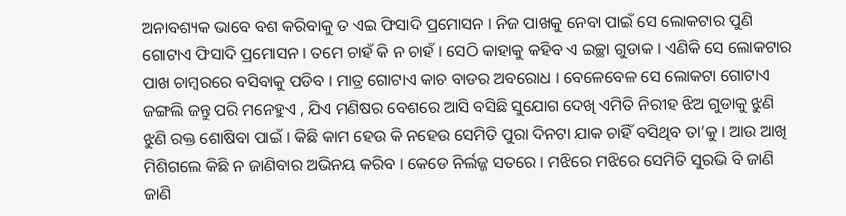ଅନାବଶ୍ୟକ ଭାବେ ବଶ କରିବାକୁ ତ ଏଇ ଫିସାଦି ପ୍ରମୋସନ । ନିଜ ପାଖକୁ ନେବା ପାଇଁ ସେ ଲୋକଟାର ପୁଣି ଗୋଟାଏ ଫିସାଦି ପ୍ରମୋସନ । ତମେ ଚାହଁ କି ନ ଚାହଁ । ସେଠି କାହାକୁ କହିବ ଏ ଇଚ୍ଛା ଗୁଡାକ । ଏଣିକି ସେ ଲୋକଟାର ପାଖ ଚାମ୍ବରରେ ବସିବାକୁ ପଡିବ । ମାତ୍ର ଗୋଟାଏ କାଚ ବାଡର ଅବରୋଧ । ବେଳେବେଳ ସେ ଲୋକଟା ଗୋଟାଏ ଜଙ୍ଗଲି ଜନ୍ତୁ ପରି ମନେହୁଏ , ଯିଏ ମଣିଷର ବେଶରେ ଆସି ବସିଛି ସୁଯୋଗ ଦେଖି ଏମିତି ନିରୀହ ଝିଅ ଗୁଡାକୁ ଝୁଣି ଝୁଣି ରକ୍ତ ଶୋଷିବା ପାଇଁ । କିଛି କାମ ହେଉ କି ନହେଉ ସେମିତି ପୁରା ଦିନଟା ଯାକ ଚାହିଁ ବସିଥିବ ତା’କୁ । ଆଉ ଆଖି ମିଶିଗଲେ କିଛି ନ ଜାଣିବାର ଅଭିନୟ କରିବ । କେଡେ ନିର୍ଲଜ୍ଜ ସତରେ । ମଝିରେ ମଝିରେ ସେମିତି ସୁରଭି ବି ଜାଣି ଜାଣି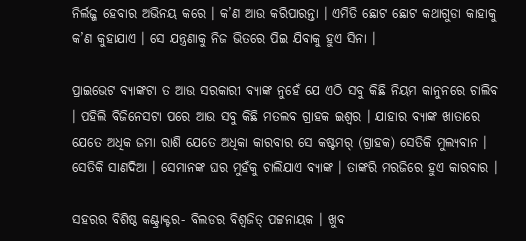ନିର୍ଲଜ୍ଜ ହେବାର ଅଭିନୟ କରେ । କ’ଣ ଆଉ କରିପାରନ୍ତା । ଏମିତି ଛୋଟ ଛୋଟ କଥାଗୁଡା କାହାକୁ କ’ଣ କୁହାଯାଏ । ସେ ଯନ୍ତ୍ରଣାକୁ ନିଜ ଭିତରେ ପିଇ ଯିବାକୁ ହୁଏ ସିନା ।

ପ୍ରାଇଭେଟ ବ୍ୟାଙ୍କଟା ତ ଆଉ ସରକାରୀ ବ୍ୟାଙ୍କ ନୁହେଁ ଯେ ଏଠି ସବୁ କିଛି ନିୟମ କାନୁନରେ ଚାଲିବ । ପହିଲି ବିଜିନେସଟା ପରେ ଆଉ ସବୁ କିଛି ମତଲବ ଗ୍ରାହକ ଇଶ୍ଵର । ଯାହାର ବ୍ୟାଙ୍କ ଖାତାରେ ଯେତେ ଅଧିକ ଜମା ରାଶି ଯେତେ ଅଧିକା କାରବାର ସେ କଷ୍ଟମର୍ (ଗ୍ରାହକ) ସେତିକି ମୁଲ୍ୟବାନ । ସେତିକି ସାଣଦିଆ । ସେମାନଙ୍କ ଘର ମୁହଁକୁ ଚାଲିଯାଏ ବ୍ୟାଙ୍କ । ତାଙ୍କରି ମରଜିରେ ହୁଏ କାରବାର ।

ସହରର ବିଶିଷ୍ଠ କଣ୍ଟ୍ରାକ୍ଟର- ବିଲଡର ବିଶ୍ଵଜିତ୍ ପଟ୍ଟନାୟକ । ଖୁବ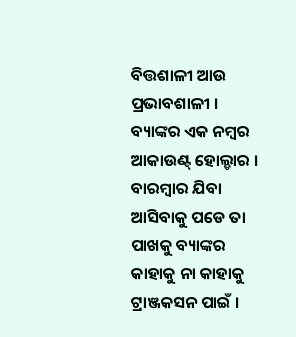ବିତ୍ତଶାଳୀ ଆଉ ପ୍ରଭାବଶାଳୀ । ବ୍ୟାଙ୍କର ଏକ ନମ୍ବର ଆକାଉଣ୍ଟ୍ ହୋଲ୍ଡାର । ବାରମ୍ବାର ଯିବା ଆସିବାକୁ ପଡେ ତା ପାଖକୁ ବ୍ୟାଙ୍କର କାହାକୁ ନା କାହାକୁ ଟ୍ରାଞ୍ଜକସନ ପାଇଁ ।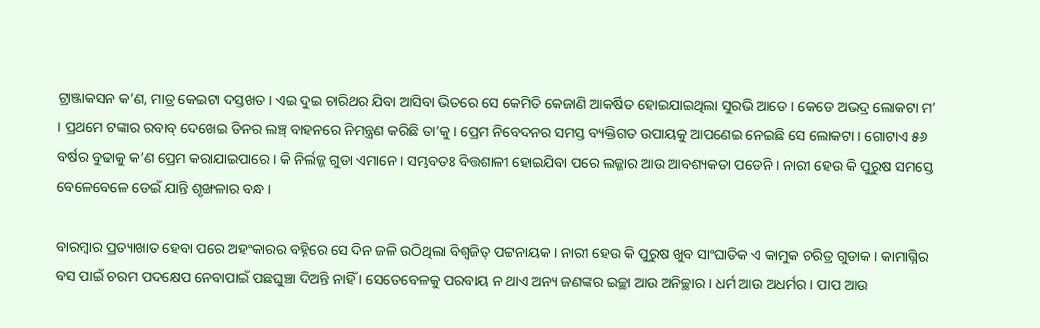ଟ୍ରାଞ୍ଜାକସନ କ’ଣ, ମାତ୍ର କେଇଟା ଦସ୍ତଖତ । ଏଇ ଦୁଇ ଚାରିଥର ଯିବା ଆସିବା ଭିତରେ ସେ କେମିତି କେଜାଣି ଆକର୍ଷିତ ହୋଇଯାଇଥିଲା ସୁରଭି ଆଡେ । କେଡେ ଅଭଦ୍ର ଲୋକଟା ମ’ । ପ୍ରଥମେ ଟଙ୍କାର ରବାବ୍ ଦେଖେଇ ଡିନର ଲଞ୍ଚ୍ ବାହନରେ ନିମନ୍ତ୍ରଣ କରିଛି ତା’କୁ । ପ୍ରେମ ନିବେଦନର ସମସ୍ତ ବ୍ୟକ୍ତିଗତ ଉପାୟକୁ ଆପଣେଇ ନେଇଛି ସେ ଲୋକଟା । ଗୋଟାଏ ୫୬ ବର୍ଷର ବୁଢାକୁ କ’ଣ ପ୍ରେମ କରାଯାଇପାରେ । କି ନିର୍ଲଜ୍ଜ ଗୁଡା ଏମାନେ । ସମ୍ଭବତଃ ବିତ୍ତଶାଳୀ ହୋଇଯିବା ପରେ ଲଜ୍ଜାର ଆଉ ଆବଶ୍ୟକତା ପଡେନି । ନାରୀ ହେଉ କି ପୁରୁଷ ସମସ୍ତେ ବେଳେବେଳେ ଡେଇଁ ଯାନ୍ତି ଶୃଙ୍ଖଳାର ବନ୍ଧ ।

ବାରମ୍ବାର ପ୍ରତ୍ୟାଖାତ ହେବା ପରେ ଅହଂକାରର ବହ୍ନିରେ ସେ ଦିନ ଜଳି ଉଠିଥିଲା ବିଶ୍ଵଜିତ୍ ପଟ୍ଟନାୟକ । ନାରୀ ହେଉ କି ପୁରୁଷ ଖୁବ ସାଂଘାତିକ ଏ କାମୁକ ଚରିତ୍ର ଗୁଡାକ । କାମାଗ୍ନିର ବସ ପାଇଁ ଚରମ ପଦକ୍ଷେପ ନେବାପାଇଁ ପଛଘୁଞ୍ଚା ଦିଅନ୍ତି ନାହିଁ । ସେତେବେଳକୁ ପରବାୟ ନ ଥାଏ ଅନ୍ୟ ଜଣଙ୍କର ଇଚ୍ଛା ଆଉ ଅନିଚ୍ଛାର । ଧର୍ମ ଆଉ ଅଧର୍ମର । ପାପ ଆଉ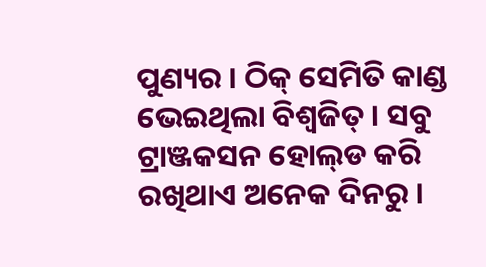ପୁଣ୍ୟର । ଠିକ୍ ସେମିତି କାଣ୍ଡ ଭେଇଥିଲା ବିଶ୍ଵଜିତ୍ । ସବୁ ଟ୍ରାଞ୍ଜକସନ ହୋଲ୍‌ଡ କରି ରଖିଥାଏ ଅନେକ ଦିନରୁ ।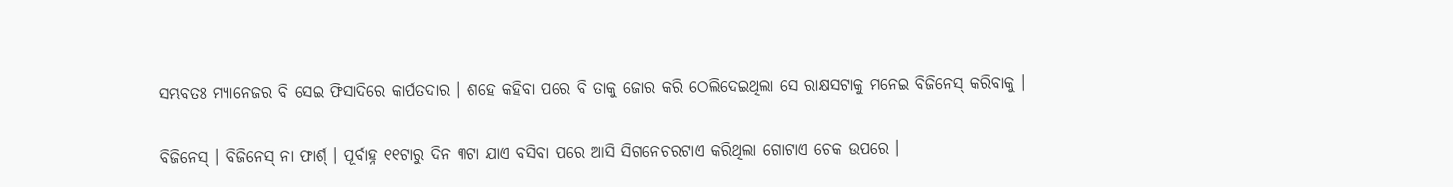ସମ୍ଭବତଃ ମ୍ୟାନେଜର ବି ସେଇ ଫିସାଦିରେ କାର୍ପତଦାର । ଶହେ କହିବା ପରେ ବି ତାକୁ ଜୋର କରି ଠେଲିଦେଇଥିଲା ସେ ରାକ୍ଷସଟାକୁ ମନେଇ ବିଜିନେସ୍ କରିବାକୁ ।

ବିଜିନେସ୍ । ବିଜିନେସ୍ ନା ଫାର୍ଶ୍ । ପୂର୍ବାହ୍ନ ୧୧ଟାରୁ ଦିନ ୩ଟା ଯାଏ ବସିବା ପରେ ଆସି ସିଗନେଚରଟାଏ କରିଥିଲା ଗୋଟାଏ ଚେକ ଉପରେ ।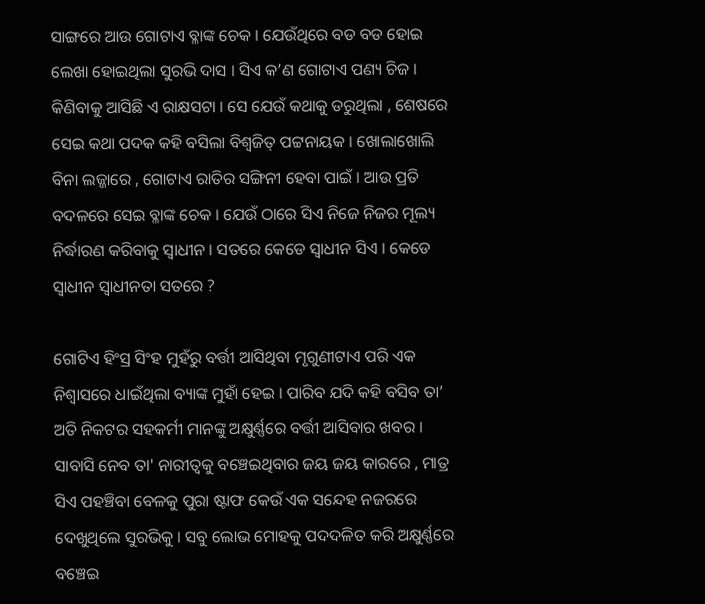ସାଙ୍ଗରେ ଆଉ ଗୋଟାଏ ବ୍ଳାଙ୍କ ଚେକ । ଯେଉଁଥିରେ ବଡ ବଡ ହୋଇ ଲେଖା ହୋଇଥିଲା ସୁରଭି ଦାସ । ସିଏ କ’ଣ ଗୋଟାଏ ପଣ୍ୟ ଚିଜ । କିଣିବାକୁ ଆସିଛି ଏ ରାକ୍ଷସଟା । ସେ ଯେଉଁ କଥାକୁ ଡରୁଥିଲା , ଶେଷରେ ସେଇ କଥା ପଦକ କହି ବସିଲା ବିଶ୍ଵଜିତ୍ ପଟ୍ଟନାୟକ । ଖୋଲାଖୋଲି ବିନା ଲଜ୍ଜାରେ , ଗୋଟାଏ ରାତିର ସଙ୍ଗିନୀ ହେବା ପାଇଁ । ଆଉ ପ୍ରତି ବଦଳରେ ସେଇ ବ୍ଳାଙ୍କ ଚେକ । ଯେଉଁ ଠାରେ ସିଏ ନିଜେ ନିଜର ମୂଲ୍ୟ ନିର୍ଦ୍ଧାରଣ କରିବାକୁ ସ୍ଵାଧୀନ । ସତରେ କେଡେ ସ୍ଵାଧୀନ ସିଏ । କେଡେ ସ୍ଵାଧୀନ ସ୍ଵାଧୀନତା ସତରେ ?

ଗୋଟିଏ ହିଂସ୍ର ସିଂହ ମୁହଁରୁ ବର୍ତ୍ତୀ ଆସିଥିବା ମୃଗୁଣୀଟାଏ ପରି ଏକ ନିଶ୍ଵାସରେ ଧାଇଁଥିଲା ବ୍ୟାଙ୍କ ମୁହାଁ ହେଇ । ପାରିବ ଯଦି କହି ବସିବ ତା’ ଅତି ନିକଟର ସହକର୍ମୀ ମାନଙ୍କୁ ଅକ୍ଷୁର୍ଣ୍ଣରେ ବର୍ତ୍ତୀ ଆସିବାର ଖବର । ସାବାସି ନେବ ତା' ନାରୀତ୍ଵକୁ ବଞ୍ଚେଇଥିବାର ଜୟ ଜୟ କାରରେ , ମାତ୍ର ସିଏ ପହଞ୍ଚିବା ବେଳକୁ ପୁରା ଷ୍ଟାଫ କେଉଁ ଏକ ସନ୍ଦେହ ନଜରରେ ଦେଖୁଥିଲେ ସୁରଭିକୁ । ସବୁ ଲୋଭ ମୋହକୁ ପଦଦଳିତ କରି ଅକ୍ଷୁର୍ଣ୍ଣରେ ବଞ୍ଚେଇ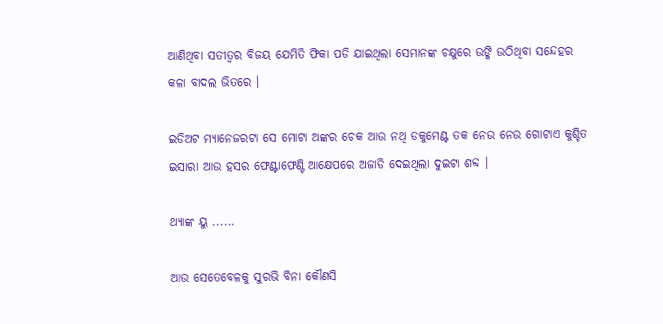ଆଣିଥିବା ସତୀତ୍ଵର ବିଜୟ ଯେମିତି ଫିକା ପଡି ଯାଇଥିଲା ସେମାନଙ୍କ ଚକ୍ଷୁରେ ଉଙ୍କି ଉଠିଥିବା ସନ୍ଦେହର କଳା ବାଦଲ ଭିତରେ ।

ଇଡିଅଟ ମ୍ୟାନେଜରଟା ସେ ମୋଟା ଅଙ୍କର ଚେକ ଆଉ ନଥି ଡକୁମେଣ୍ଟ ତକ ନେଉ ନେଉ ଗୋଟାଏ କୁଶ୍ଚିତ ଇସାରା ଆଉ ହସର ଫେଣ୍ଟାଫେଣ୍ଟି ଆକ୍ଷେପରେ ଅଜାଡି ଦେଇଥିଲା ଦୁଇଟା ଶବ୍ଦ ।

ଥ୍ୟାଙ୍କ ୟୁ ......

ଆଉ ସେତେବେଳକୁ ସୁରଭି ବିନା କୌଣସି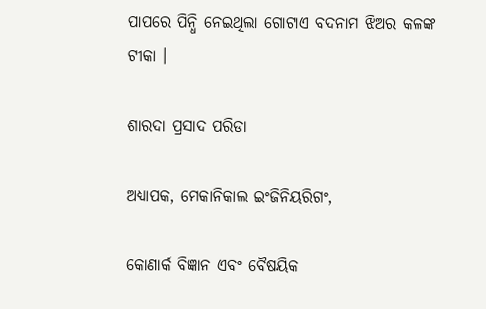ପାପରେ ପିନ୍ଧି ନେଇଥିଲା ଗୋଟାଏ ବଦନାମ ଝିଅର କଳଙ୍କ ଟୀକା ।

ଶାରଦା ପ୍ରସାଦ ପରିଡା

ଅଧ୍ୟାପକ, ମେକାନିକାଲ ଇଂଜିନିୟରିଗଂ,

କୋଣାର୍କ ବିଜ୍ଞାନ ଏବଂ ବୈଷୟିକ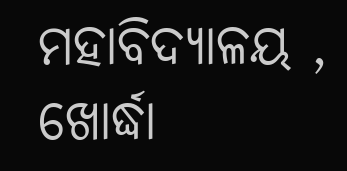ମହାବିଦ୍ୟାଳୟ , ଖୋର୍ଦ୍ଧା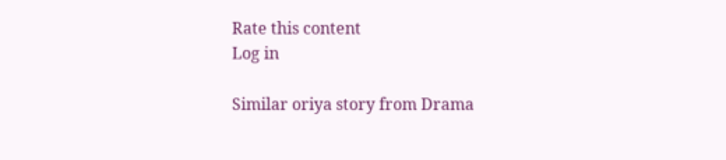Rate this content
Log in

Similar oriya story from Drama